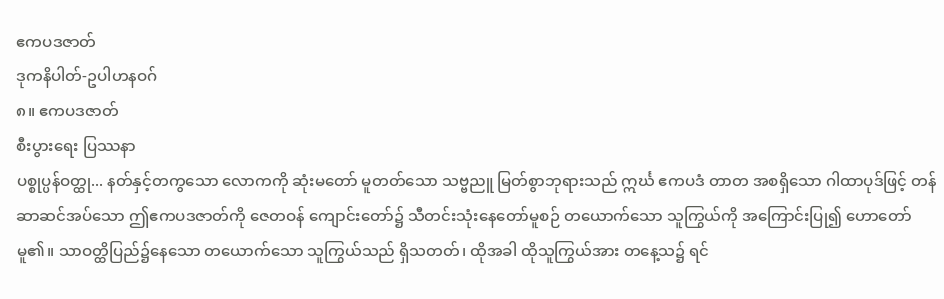ဧကပဒဇာတ်
ဒုကနိပါတ်-ဥပါဟနဝဂ်
၈။ ဧကပဒဇာတ်
စီးပွားရေး ပြဿနာ
ပစ္စုပ္ပန်ဝတ္ထု... နတ်နှင့်တကွသော လောကကို ဆုံးမတော် မူတတ်သော သဗ္ဗညူ မြတ်စွာဘုရားသည် ဣင်္ဃ ဧကပဒံ တာတ အစရှိသော ဂါထာပုဒ်ဖြင့် တန်ဆာဆင်အပ်သော ဤဧကပဒဇာတ်ကို ဇေတဝန် ကျောင်းတော်၌ သီတင်းသုံးနေတော်မူစဉ် တယောက်သော သူကြွယ်ကို အကြောင်းပြု၍ ဟောတော်မူ၏။ သာဝတ္ထိပြည်၌နေသော တယောက်သော သူကြွယ်သည် ရှိသတတ်၊ ထိုအခါ ထိုသူကြွယ်အား တနေ့သ၌ ရင်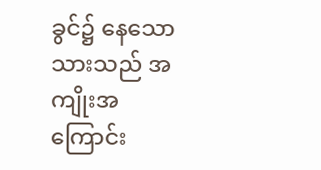ခွင်၌ နေသော သားသည် အကျိုးအကြောင်း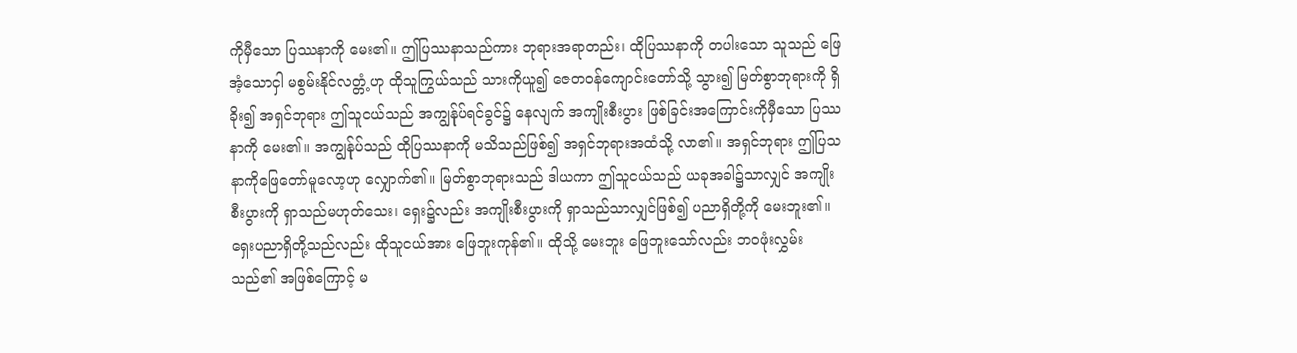ကိုမှီသော ပြဿနာကို မေး၏။ ဤပြဿနာသည်ကား ဘုရားအရာတည်း၊ ထိုပြဿနာကို တပါးသော သူသည် ဖြေအံ့သောငှါ မစွမ်းနိုင်လတ္တံ့ဟု ထိုသူကြွယ်သည် သားကိုယူ၍ ဇေတဝန်ကျောင်းတော်သို့ သွား၍ မြတ်စွာဘုရားကို ရှိခိုး၍ အရှင်ဘုရား ဤသူငယ်သည် အကျွန်ုပ်ရင်ခွင်၌ နေလျက် အကျိုးစီးပွား ဖြစ်ခြင်းအကြောင်းကိုမှီသော ပြဿနာကို မေး၏။ အကျွန်ုပ်သည် ထိုပြဿနာကို မသိသည်ဖြစ်၍ အရှင်ဘုရားအထံသို့ လာ၏။ အရှင်ဘုရား ဤပြသနာကိုဖြေတော်မူလော့ဟု လျှောက်၏။ မြတ်စွာဘုရားသည် ဒါယကာ ဤသူငယ်သည် ယခုအခါ၌သာလျှင် အကျိုး စီးပွားကို ရှာသည်မဟုတ်သေး၊ ရှေး၌လည်း အကျိုးစီးပွားကို ရှာသည်သာလျှင်ဖြစ်၍ ပညာရှိတို့ကို မေးဘူး၏။ ရှေးပညာရှိတို့သည်လည်း ထိုသူငယ်အား ဖြေဘူးကုန်၏။ ထိုသို့ မေးဘူး ဖြေဘူးသော်လည်း ဘဝဖုံးလွှမ်းသည်၏ အဖြစ်ကြောင့် မ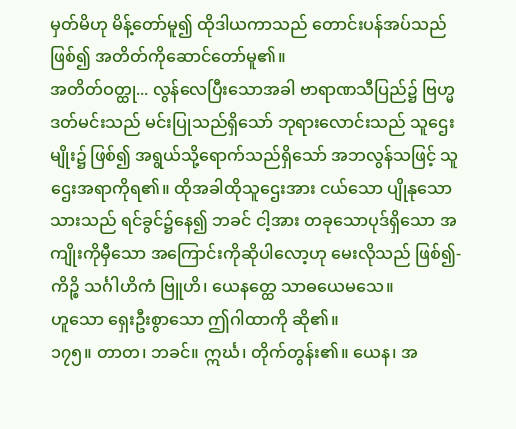မှတ်မိဟု မိန့်တော်မူ၍ ထိုဒါယကာသည် တောင်းပန်အပ်သည်ဖြစ်၍ အတိတ်ကိုဆောင်တော်မူ၏။
အတိတ်ဝတ္ထု... လွန်လေပြီးသောအခါ ဗာရာဏသီပြည်၌ ဗြဟ္မဒတ်မင်းသည် မင်းပြုသည်ရှိသော် ဘုရားလောင်းသည် သူဌေးမျိုး၌ ဖြစ်၍ အရွယ်သို့ရောက်သည်ရှိသော် အဘလွန်သဖြင့် သူဌေးအရာကိုရ၏။ ထိုအခါထိုသူဌေးအား ငယ်သော ပျိုနုသော သားသည် ရင်ခွင်၌နေ၍ ဘခင် ငါ့အား တခုသောပုဒ်ရှိသော အကျိုးကိုမှီသော အကြောင်းကိုဆိုပါလော့ဟု မေးလိုသည် ဖြစ်၍-
ကိဉ္စိ သင်္ဂါဟိကံ ဗြူဟိ၊ ယေနတ္ထေ သာဓယေမသေ။
ဟူသော ရှေးဦးစွာသော ဤဂါထာကို ဆို၏။
၁၇၅။ တာတ၊ ဘခင်။ ဣင်္ဃ၊ တိုက်တွန်း၏။ ယေန၊ အ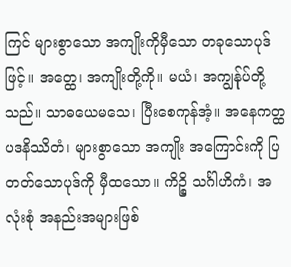ကြင် များစွာသော အကျိုးကိုမှီသော တခုသောပုဒ်ဖြင့်။ အတ္ထေ၊ အကျိုးတို့ကို။ မယံ၊ အကျွန်ုပ်တို့သည်။ သာဓယေမသေ၊ ပြီးစေကုန်အံ့။ အနေကတ္ထပဒနိဿိတံ၊ များစွာသော အကျိုး အကြောင်းကို ပြတတ်သောပုဒ်ကို မှီထသော။ ကိဉ္စိ သင်္ဂါဟိကံ၊ အလုံးစုံ အနည်းအများဖြစ်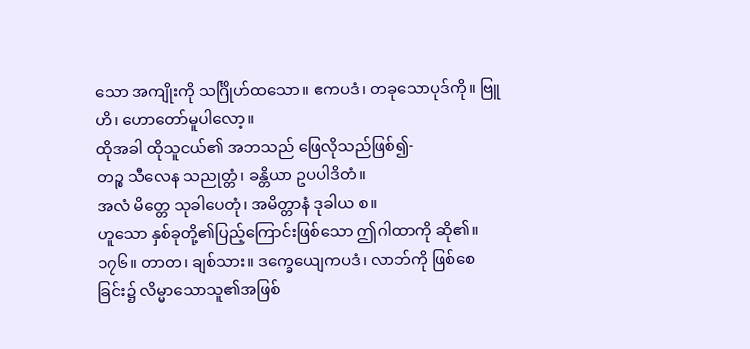သော အကျိုးကို သင်္ဂြိုဟ်ထသော။ ဧကပဒံ၊ တခုသောပုဒ်ကို။ ဗြူဟိ၊ ဟောတော်မူပါလော့။
ထိုအခါ ထိုသူငယ်၏ အဘသည် ဖြေလိုသည်ဖြစ်၍-
တဉ္စ သီလေန သညုတ္တံ၊ ခန္တိယာ ဥပပါဒိတံ။
အလံ မိတ္တေ သုခါပေတုံ၊ အမိတ္တာနံ ဒုခါယ စ။
ဟူသော နှစ်ခုတို့၏ပြည့်ကြောင်းဖြစ်သော ဤဂါထာကို ဆို၏။
၁၇၆။ တာတ၊ ချစ်သား။ ဒက္ခေယျေကပဒံ၊ လာဘ်ကို ဖြစ်စေခြင်း၌ လိမ္မာသောသူ၏အဖြစ်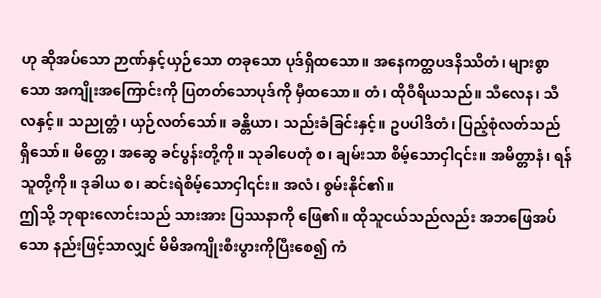ဟု ဆိုအပ်သော ဉာဏ်နှင့်ယှဉ်သော တခုသော ပုဒ်ရှိထသော။ အနေကတ္ထပဒနိဿိတံ၊ များစွာသော အကျိုးအကြောင်းကို ပြတတ်သောပုဒ်ကို မှီထသော။ တံ၊ ထိုဝီရိယသည်။ သီလေန၊ သီလနှင့်။ သညုတ္တံ၊ ယှဉ်လတ်သော်။ ခန္တိယာ၊ သည်းခံခြင်းနှင့်။ ဥပပါဒိတံ၊ ပြည့်စုံလတ်သည် ရှိသော်။ မိတ္တေ၊ အဆွေ ခင်ပွန်းတို့ကို။ သုခါပေတုံ စ၊ ချမ်းသာ စိမ့်သောငှါ၎င်း။ အမိတ္တာနံ၊ ရန်သူတို့ကို။ ဒုခါယ စ၊ ဆင်းရဲစိမ့်သောငှါ၎င်း။ အလံ၊ စွမ်းနိုင်၏။
ဤသို့ ဘုရားလောင်းသည် သားအား ပြဿနာကို ဖြေ၏။ ထိုသူငယ်သည်လည်း အဘဖြေအပ်သော နည်းဖြင့်သာလျှင် မိမိအကျိုးစီးပွားကိုပြီးစေ၍ ကံ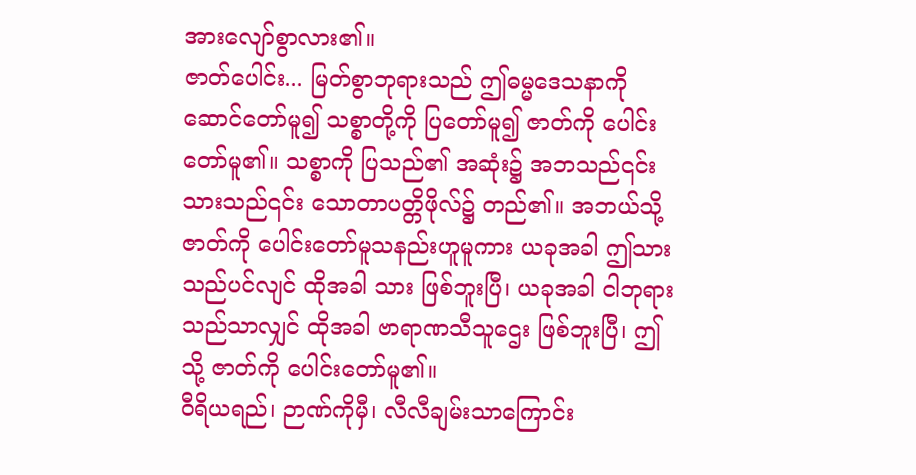အားလျော်စွာလား၏။
ဇာတ်ပေါင်း... မြတ်စွာဘုရားသည် ဤဓမ္မဒေသနာကို ဆောင်တော်မူ၍ သစ္စာတို့ကို ပြတော်မူ၍ ဇာတ်ကို ပေါင်းတော်မူ၏။ သစ္စာကို ပြသည်၏ အဆုံး၌ အဘသည်၎င်း သားသည်၎င်း သောတာပတ္တိဖိုလ်၌ တည်၏။ အဘယ်သို့ ဇာတ်ကို ပေါင်းတော်မူသနည်းဟူမူကား ယခုအခါ ဤသားသည်ပင်လျင် ထိုအခါ သား ဖြစ်ဘူးပြီ၊ ယခုအခါ ငါဘုရားသည်သာလျှင် ထိုအခါ ဗာရာဏသီသူဌေး ဖြစ်ဘူးပြီ၊ ဤသို့ ဇာတ်ကို ပေါင်းတော်မူ၏။
ဝီရိယရည်၊ ဉာဏ်ကိုမှီ၊ လီလီချမ်းသာကြောင်း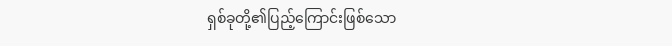ရှစ်ခုတို့၏ပြည့်ကြောင်းဖြစ်သော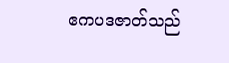ဧကပဒဇာတ်သည်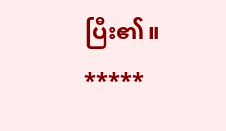ပြီး၏။
*****